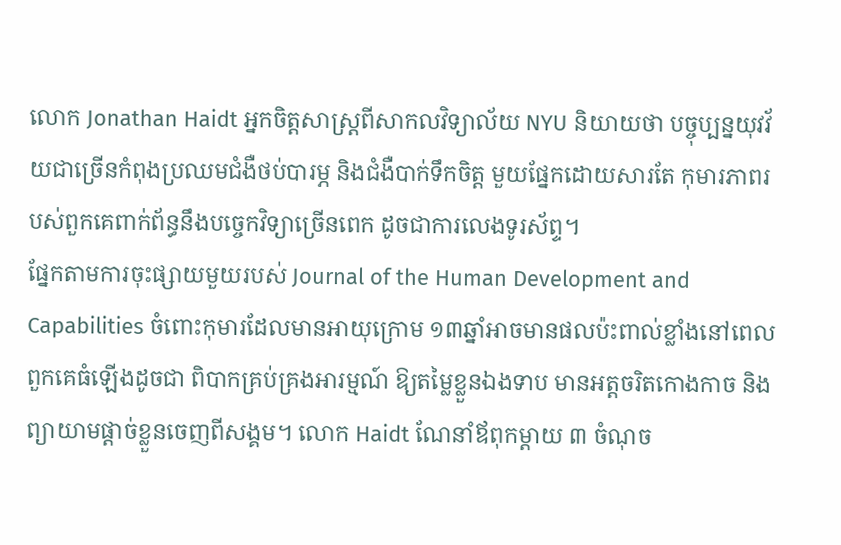លោក Jonathan Haidt អ្នកចិត្តសាស្ត្រពីសាកលវិទ្យាល័យ NYU និយាយថា បច្ចុប្បន្នយុវវ័យជាច្រើនកំពុងប្រឈមជំងឺថប់បារម្ភ និងជំងឺបាក់ទឹកចិត្ត មួយផ្នែកដោយសារតែ កុមារភាពរបស់ពួកគេពាក់ព័ន្ធនឹងបច្ចេកវិទ្យាច្រើនពេក ដូចជាការលេងទូរស័ព្ទ។
ផ្នែកតាមការចុះផ្សាយមួយរបស់ Journal of the Human Development and Capabilities ចំពោះកុមារដែលមានអាយុក្រោម ១៣ឆ្នាំអាចមានផលប៉ះពាល់ខ្លាំងនៅពេលពួកគេធំឡើងដូចជា ពិបាកគ្រប់គ្រងអារម្មណ៍ ឱ្យតម្លៃខ្លួនឯងទាប មានអត្តចរិតកោងកាច និងព្យាយាមផ្ដាច់ខ្លួនចេញពីសង្គម។ លោក Haidt ណែនាំឪពុកម្តាយ ៣ ចំណុច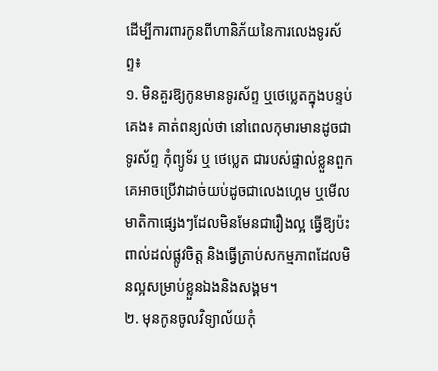ដើម្បីការពារកូនពីហានិភ័យនៃការលេងទូរស័ព្ទ៖
១. មិនគួរឱ្យកូនមានទូរស័ព្ទ ឬថេប្លេតក្នុងបន្ទប់គេង៖ គាត់ពន្យល់ថា នៅពេលកុមារមានដូចជា ទូរស័ព្ទ កុំព្យូទ័រ ឬ ថេប្លេត ជារបស់ផ្ទាល់ខ្លួនពួកគេអាចប្រើវាដាច់យប់ដូចជាលេងហ្គេម ឬមើលមាតិកាផ្សេងៗដែលមិនមែនជារឿងល្អ ធ្វើឱ្យប៉ះពាល់ដល់ផ្លូវចិត្ត និងធ្វើត្រាប់សកម្មភាពដែលមិនល្អសម្រាប់ខ្លួនឯងនិងសង្គម។
២. មុនកូនចូលវិទ្យាល័យកុំ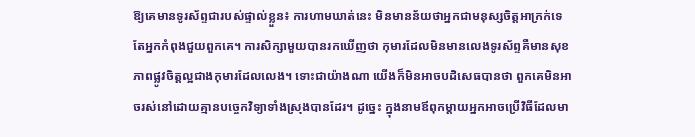ឱ្យគេមានទូរស័ព្ទជារបស់ផ្ទាល់ខ្លួន៖ ការហាមឃាត់នេះ មិនមានន័យថាអ្នកជាមនុស្សចិត្តអាក្រក់ទេ តែអ្នកកំពុងជួយពួកគេ។ ការសិក្សាមួយបានរកឃើញថា កុមារដែលមិនមានលេងទូរស័ព្ទគឺមានសុខភាពផ្លូវចិត្តល្អជាងកុមារដែលលេង។ ទោះជាយ៉ាងណា យើងក៏មិនអាចបដិសេធបានថា ពួកគេមិនអាចរស់នៅដោយគ្មានបច្ចេកវិទ្យាទាំងស្រុងបានដែរ។ ដូច្នេះ ក្នុងនាមឪពុកម្តាយអ្នកអាចប្រើវិធីដែលមា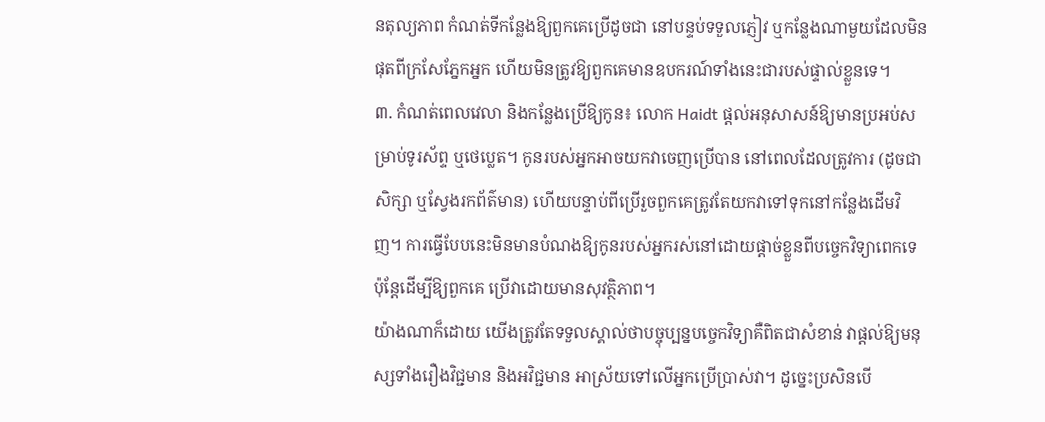នតុល្យភាព កំណត់ទីកន្លែងឱ្យពួកគេប្រើដូចជា នៅបន្ទប់ទទួលភ្ញៀវ ឬកន្លែងណាមួយដែលមិនផុតពីក្រសែភ្នែកអ្នក ហើយមិនត្រូវឱ្យពួកគេមានឧបករណ៍ទាំងនេះជារបស់ផ្ទាល់ខ្លួនទេ។
៣. កំណត់ពេលវេលា និងកន្លែងប្រើឱ្យកូន៖ លោក Haidt ផ្តល់អនុសាសន៍ឱ្យមានប្រអប់សម្រាប់ទូរស័ព្ទ ឬថេប្លេត។ កូនរបស់អ្នកអាចយកវាចេញប្រើបាន នៅពេលដែលត្រូវការ (ដូចជាសិក្សា ឬស្វែងរកព័ត៌មាន) ហើយបន្ទាប់ពីប្រើរួចពួកគេត្រូវតែយកវាទៅទុកនៅកន្លែងដើមវិញ។ ការធ្វើបែបនេះមិនមានបំណងឱ្យកូនរបស់អ្នករស់នៅដោយផ្ដាច់ខ្លួនពីបច្ចេកវិទ្យាពេកទេ ប៉ុន្តែដើម្បីឱ្យពួកគេ ប្រើវាដោយមានសុវត្ថិភាព។
យ៉ាងណាក៏ដោយ យើងត្រូវតែទទួលស្គាល់ថាបច្ចុប្បន្នបច្ចេកវិទ្យាគឺពិតជាសំខាន់ វាផ្ដល់ឱ្យមនុស្សទាំងរឿងវិជ្ជមាន និងអវិជ្ជមាន អាស្រ័យទៅលើអ្នកប្រើប្រាស់វា។ ដូច្នេះប្រសិនបើ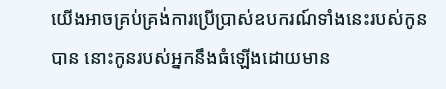យើងអាចគ្រប់គ្រង់ការប្រើប្រាស់ឧបករណ៍ទាំងនេះរបស់កូនបាន នោះកូនរបស់អ្នកនឹងធំឡើងដោយមាន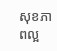សុខភាពល្អ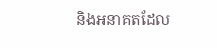និងអនាគតដែល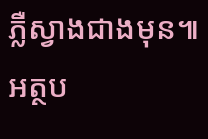ភ្លឺស្វាងជាងមុន៕
អត្ថប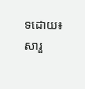ទដោយ៖ សារួ